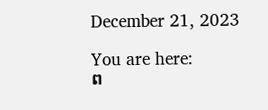December 21, 2023

You are here:
ព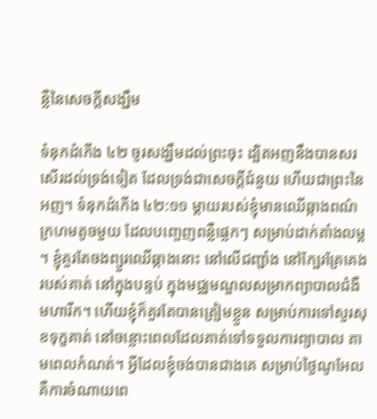ន្លឺនៃសេចក្តីសង្ឃឹម

ទំនុកដំកើង ៤២ ចូរសង្ឃឹមដល់ព្រះចុះ ដ្បិតអញនឹងបានសរសើរដល់ទ្រង់ទៀត ដែលទ្រង់ជាសេចក្តីជំនួយ ហើយជាព្រះនៃអញ។ ទំនុកដំកើង ៤២:១១ ម្តាយរបស់ខ្ញុំមានឈើឆ្កាងពណ៌ក្រហមតូចមួយ ដែលបញ្ចេញពន្លឺផ្លេកៗ សម្រាប់ដាក់តាំងលម្អ។ ខ្ញុំគួរតែចងព្យួរឈើឆ្កាងនោះ នៅលើជញ្ជាំង នៅក្បែរគ្រែគេងរបស់គាត់ នៅក្នុងបន្ទប់ ក្នុងមជ្ឈមណ្ឌលសម្រាកព្យាបាលជំងឺមហារីក។ ហើយខ្ញុំក៏គួរតែបានត្រៀមខ្លួន សម្រាប់ការទៅសួរសុខទុក្ខគាត់ នៅចន្លោះពេលដែលគាត់ទៅទទួលការព្យាបាល តាមពេលកំណត់។ អ្វីដែលខ្ញុំចង់បានជាងគេ សម្រាប់ថ្ងៃណូអែល គឺការចំណាយពេ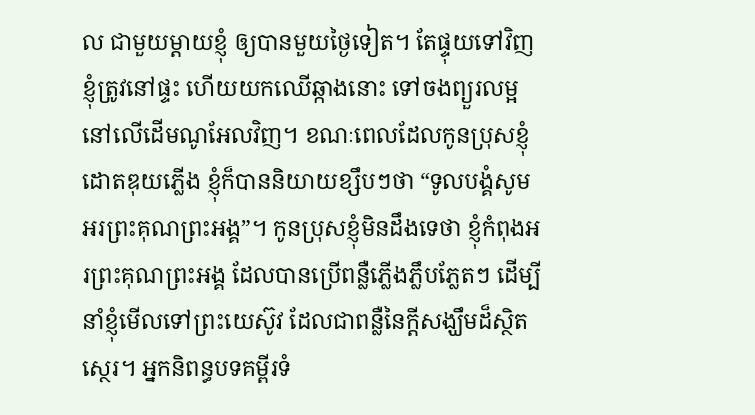ល ជាមួយម្តាយខ្ញុំ ឲ្យបានមួយថ្ងៃទៀត។ តែផ្ទុយទៅវិញ ខ្ញុំត្រូវនៅផ្ទះ ហើយយកឈើឆ្កាងនោះ ទៅចងព្យួរលម្អនៅលើដើមណូអែលវិញ។ ខណៈពេលដែលកូនប្រុសខ្ញុំដោតឌុយភ្លើង ខ្ញុំក៏បាននិយាយខ្សឹបៗថា “ទូលបង្គំសូមអរព្រះគុណព្រះអង្គ”។ កូនប្រុសខ្ញុំមិនដឹងទេថា ខ្ញុំកំពុងអរព្រះគុណព្រះអង្គ ដែលបានប្រើពន្លឺភ្លើងភ្លឹបភ្លែតៗ ដើម្បីនាំខ្ញុំមើលទៅព្រះយេស៊ូវ ដែលជាពន្លឺនៃក្តីសង្ឃឹមដ៏ស្ថិតស្ថេរ។ អ្នកនិពន្ធបទគម្ពីរទំ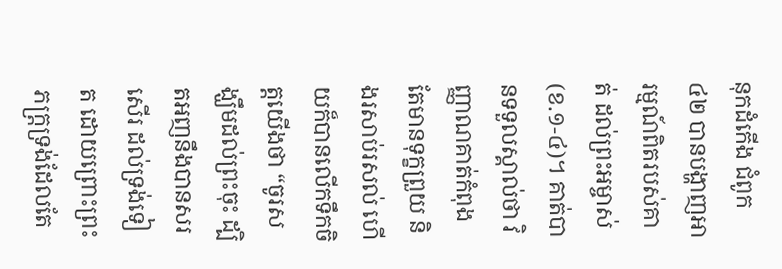នុកដំកើង ជំពូក៤២ បានបង្ហាញអារម្មណ៍ពិតរបស់គាត់ ដល់ព្រះអម្ចាស់(ខ.១-៤)។ គាត់បានទទួលស្គាល់ថា វិញ្ញាណគាត់កំពុងតែមានទុក្ខព្រួយ និងរសាប់រសល់ ហើយក៏បានលើកទឹកចិត្តយើងថា “ចូរសង្ឃឹមដល់ព្រះចុះ ដ្បិតអញនឹងបានសរសើរ ដល់ទ្រង់ទៀត ដោយព្រោះព្រះភក្ត្រទ្រង់ដែលតែ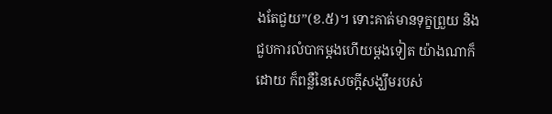ងតែជួយ”(ខ.៥)។ ទោះគាត់មានទុក្ខព្រួយ និងជួបការលំបាកម្តងហើយម្តងទៀត យ៉ាងណាក៏ដោយ ក៏ពន្លឺនៃសេចក្តីសង្ឃឹមរបស់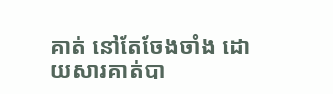គាត់ នៅតែចែងចាំង ដោយសារគាត់បា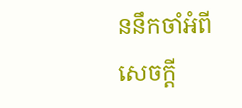ននឹកចាំអំពីសេចក្តី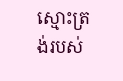ស្មោះត្រង់របស់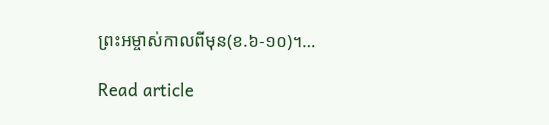ព្រះអម្ចាស់កាលពីមុន(ខ.៦-១០)។…

Read article